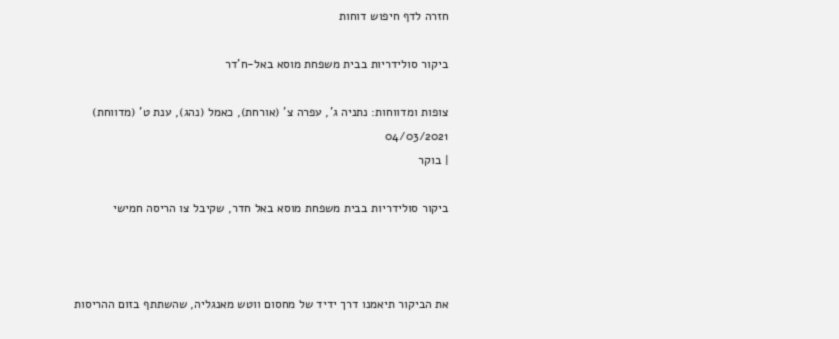חזרה לדף חיפוש דוחות

ביקור סולידריות בבית משפחת מוסא באל-ח'דר

צופות ומדווחות: נתניה ג', עפרה צ' (אורחת), כאמל (נהג), ענת ט' (מדווחת)
04/03/2021
| בוקר

ביקור סולידריות בבית משפחת מוסא באל חדר, שקיבל צו הריסה חמישי



את הביקור תיאמנו דרך ידיד של מחסום ווטש מאנגליה, שהשתתף בזום ההריסות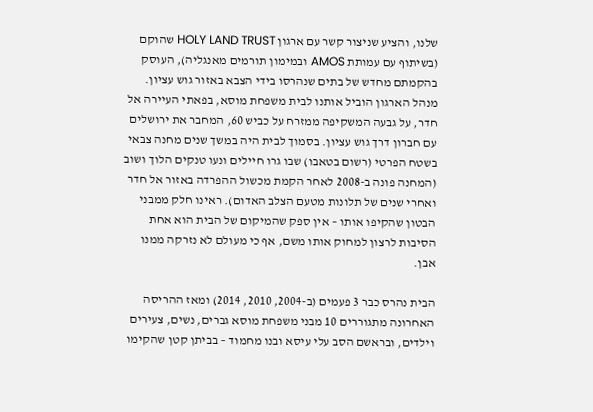שלנו, והציע שניצור קשר עם ארגון HOLY LAND TRUST שהוקם (בשיתוף עם עמותת AMOS ובמימון תורמים מאנגליה), העוסק בהקמתם מחדש של בתים שנהרסו בידי הצבא באזור גוש עציון. מנהל הארגון הוביל אותנו לבית משפחת מוסא, בפאתי העיירה אל חדר, על גבעה המשקיפה ממזרח על כביש 60, המחבר את ירושלים עם חברון דרך גוש עציון. בסמוך לבית היה במשך שנים מחנה צבאי בשטח הפרטי (רשום בטאבו) שבו גרו חיילים ונעו טנקים הלוך ושוב (המחנה פונה ב-2008 לאחר הקמת מכשול ההפרדה באזור אל חדר ואחרי שנים של תלונות מטעם הצלב האדום). ראינו חלק ממבני הבטון שהקיפו אותו – אין ספק שהמיקום של הבית הוא אחת הסיבות לרצון למחוק אותו משם, אף כי מעולם לא נזרקה ממנו אבן.

הבית נהרס כבר 3 פעמים (ב-2004, 2010, 2014) ומאז ההריסה האחרונה מתגוררים 10 מבני משפחת מוסא גברים, נשים, צעירים וילדים, ובראשם הסב עלי עיסא ובנו מחמוד – בביתן קטן שהקימו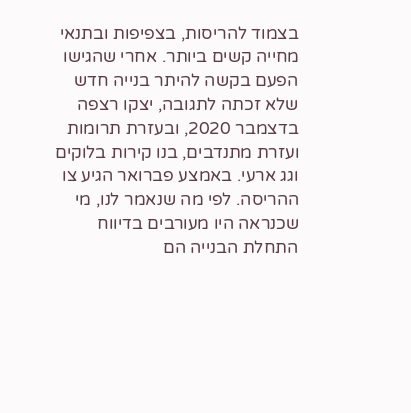בצמוד להריסות, בצפיפות ובתנאי מחייה קשים ביותר. אחרי שהגישו הפעם בקשה להיתר בנייה חדש שלא זכתה לתגובה, יצקו רצפה בדצמבר 2020, ובעזרת תרומות ועזרת מתנדבים, בנו קירות בלוקים וגג ארעי. באמצע פברואר הגיע צו ההריסה. לפי מה שנאמר לנו, מי שכנראה היו מעורבים בדיווח התחלת הבנייה הם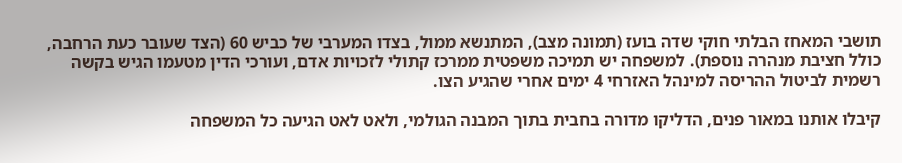תושבי המאחז הבלתי חוקי שדה בועז (תמונה מצב), המתנשא ממול, בצדו המערבי של כביש 60 (הצד שעובר כעת הרחבה, כולל חציבת מנהרה נוספת). למשפחה יש תמיכה משפטית ממרכז קתולי לזכויות אדם, ועורכי הדין מטעמו הגיש בקשה רשמית לביטול ההריסה למינהל האזרחי 4 ימים אחרי שהגיע הצו.

קיבלו אותנו במאור פנים, הדליקו מדורה בחבית בתוך המבנה הגולמי, ולאט לאט הגיעה כל המשפחה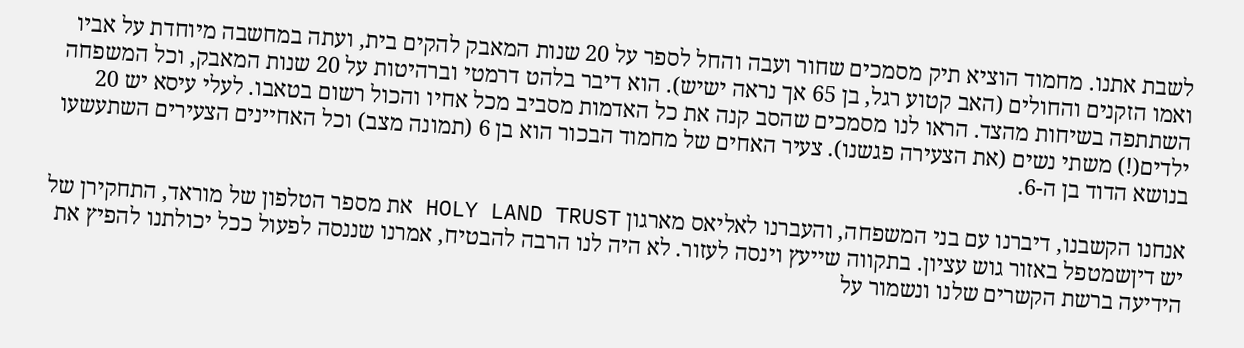לשבת אתנו. מחמוד הוציא תיק מסמכים שחור ועבה והחל לספר על 20 שנות המאבק להקים בית, ועתה במחשבה מיוחדת על אביו ואמו הזקנים והחולים (האב קטוע רגל, בן 65 אך נראה ישיש). הוא דיבר בלהט דרמטי וברהיטות על 20 שנות המאבק, וכל המשפחה השתתפה בשיחות מהצד. הראו לנו מסמכים שהסב קנה את כל האדמות מסביב מכל אחיו והכול רשום בטאבו. לעלי עיסא יש 20 ילדים(!) משתי נשים (את הצעירה פגשנו). צעיר האחים של מחמוד הבכור הוא בן 6 (תמונה מצב) וכל האחיינים הצעירים השתעשעו בנושא הדוד בן ה-6.

אנחנו הקשבנו, דיברנו עם בני המשפחה, והעברנו לאליאס מארגון HOLY LAND TRUST את מספר הטלפון של מוראד, התחקירן של יש דיןשמטפל באזור גוש עציון. בתקווה שייעץ וינסה לעזור. לא היה לנו הרבה להבטיח, אמרנו שננסה לפעול ככל יכולתנו להפיץ את הידיעה ברשת הקשרים שלנו ונשמור על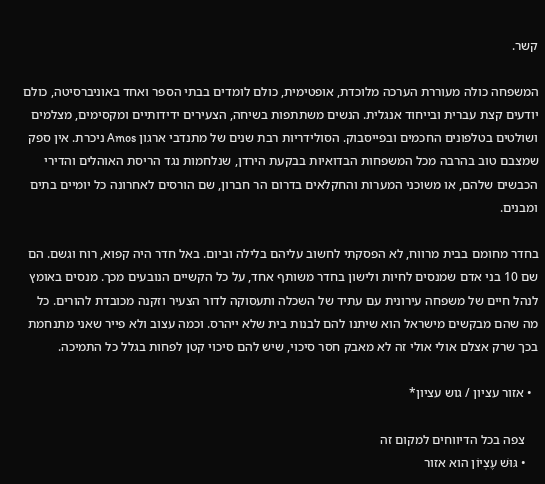קשר.

המשפחה כולה מעוררת הערכה מלוכדת, אופטימית, כולם לומדים בבתי הספר ואחד באוניברסיטה, כולם יודעים קצת עברית ובייחוד אנגלית. הנשים משתתפות בשיחה, הצעירים ידידותיים ומקסימים, מצלמים ושולטים בטלפונים החכמים ובפייסבוק. הסולידריות רבת שנים של מתנדבי ארגון Amos ניכרת. אין ספק שמצבם טוב בהרבה מכל המשפחות הבדואיות בבקעת הירדן, שנלחמות נגד הריסת האוהלים והדירי הכבשים שלהם, או משוכני המערות והחקלאים בדרום הר חברון, שם הורסים לאחרונה כל יומיים בתים ומבנים.

בחדר מחומם בבית מרווח, לא הפסקתי לחשוב עליהם בלילה וביום. באל חדר היה קפוא, רוח וגשם. הם שם 10 בני אדם שמנסים לחיות ולישון בחדר משותף אחד, על כל הקשיים הנובעים מכך. מנסים באומץ לנהל חיים של משפחה עירונית עם עתיד של השכלה ותעסוקה לדור הצעיר וזקנה מכובדת להורים. כל מה שהם מבקשים מישראל הוא שיתנו להם לבנות בית שלא ייהרס. וכמה עצוב ולא פייר שאני מתנחמת בכך שרק אצלם אולי אולי זה לא מאבק חסר סיכוי, שיש להם סיכוי קטן לפחות בגלל כל התמיכה.

  • אזור עציון / גוש עציון*

    צפה בכל הדיווחים למקום זה
    • גּוּשׁ עֶצְיוֹן הוא אזור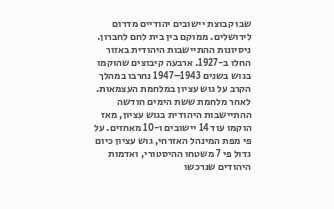שבו קבוצת יישובים יהודיים מדרום לירושלים. ממוקם בין בית לחם לחברון. ניסיונות ההתיישבות היהודית באזור החלו ב-1927. ארבעה קיבוצים שהוקמו בגוש בשנים 1943–1947 נחרבו במהלך הקרב על גוש עציון במלחמת העצמאות. לאחר מלחמת ששת הימים חודשה ההתיישבות היהודית בגוש עציון, מאז הוקמו עוד 14 יישובים ו-10 מאחזים. על פי מפת המינהל האזרחי, גוש עציון כיום גדול פי 7 משטחו ההיסטורי, ואדמות היהודים שנרכשו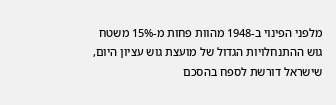מלפני הפינוי ב-1948 מהוות פחות מ-15% משטח גוש ההתנחלויות הגדול של מועצת גוש עציון היום, שישראל דורשת לספח בהסכם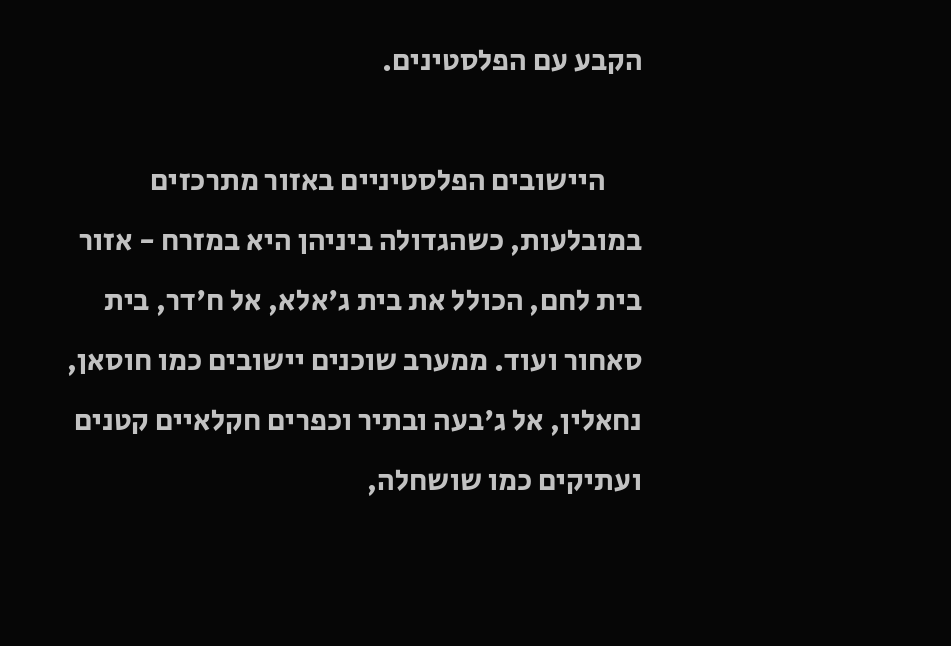הקבע עם הפלסטינים.

      היישובים הפלסטיניים באזור מתרכזים במובלעות, כשהגדולה ביניהן היא במזרח - אזור בית לחם, הכולל את בית ג'אלא, אל ח'דר, בית סאחור ועוד. ממערב שוכנים יישובים כמו חוסאן, נחאלין, אל ג'בעה ובתיר וכפרים חקלאיים קטנים ועתיקים כמו שושחלה,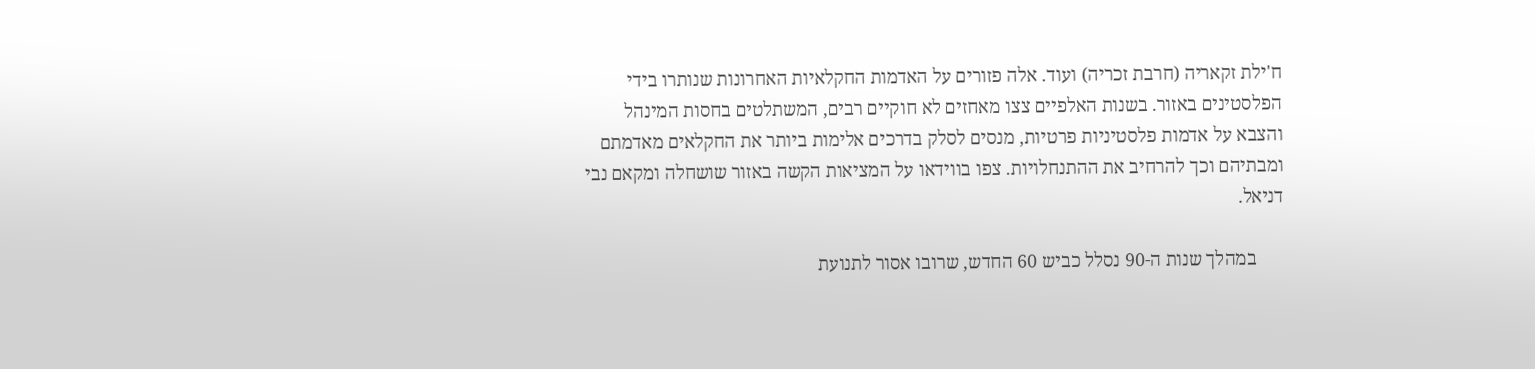ח'ילת זקאריה (חרבת זכריה) ועוד. אלה פזורים על האדמות החקלאיות האחרונות שנותרו בידי הפלסטינים באזור. בשנות האלפיים צצו מאחזים לא חוקיים רבים, המשתלטים בחסות המינהל והצבא על אדמות פלסטיניות פרטיות, מנסים לסלק בדרכים אלימות ביותר את החקלאים מאדמתם ומבתיהם וכך להרחיב את ההתנחלויות. צפו בווידאו על המציאות הקשה באזור שושחלה ומקאם נבי דניאל.

      במהלך שנות ה-90 נסלל כביש 60 החדש, שרובו אסור לתנועת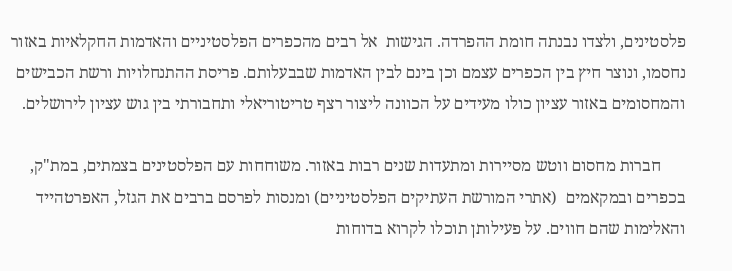פלסטינים, ולצדו נבנתה חומת ההפרדה. הגישות  אל רבים מהכפרים הפלסטיניים והאדמות החקלאיות באזור נחסמו, ונוצר חיץ בין הכפרים עצמם וכן בינם לבין האדמות שבבעלותם. פריסת ההתנחלויות ורשת הכבישים והמחסומים באזור עציון כולו מעידים על הכוונה ליצור רצף טריטוריאלי ותחבורתי בין גוש עציון לירושלים.

      חברות מחסום ווטש מסיירות ומתעדות שנים רבות באזור. משוחחות עם הפלסטינים בצמתים, במת"ק, בכפרים ובמקאמים  (אתרי המורשת העתיקים הפלסטיניים) ומנסות לפרסם ברבים את הגזל, האפרטהייד והאלימות שהם חווים. על פעילותן תוכלו לקרוא בדוחות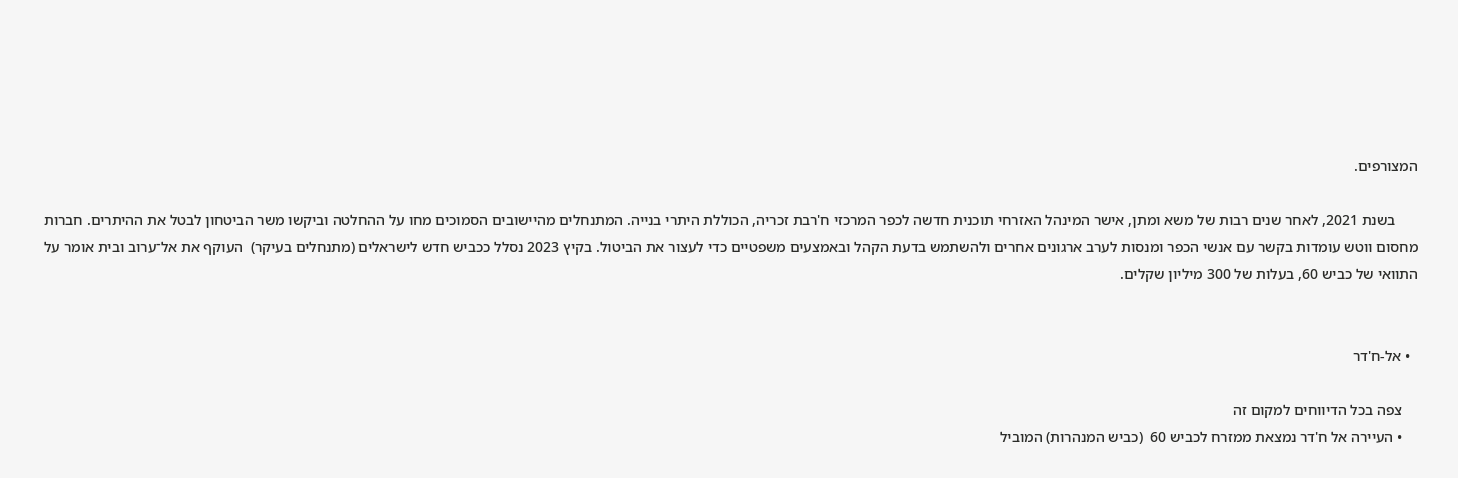המצורפים.

      בשנת 2021, לאחר שנים רבות של משא ומתן, אישר המינהל האזרחי תוכנית חדשה לכפר המרכזי ח'רבת זכריה, הכוללת היתרי בנייה. המתנחלים מהיישובים הסמוכים מחו על ההחלטה וביקשו משר הביטחון לבטל את ההיתרים. חברות מחסום ווטש עומדות בקשר עם אנשי הכפר ומנסות לערב ארגונים אחרים ולהשתמש בדעת הקהל ובאמצעים משפטיים כדי לעצור את הביטול. בקיץ 2023 נסלל ככביש חדש לישראלים (מתנחלים בעיקר)  העוקף את אל־ערוב ובית אומר על התוואי של כביש 60, בעלות של 300 מיליון שקלים.


  • אל-ח'דר

    צפה בכל הדיווחים למקום זה
    • העיירה אל ח'דר נמצאת ממזרח לכביש 60  (כביש המנהרות) המוביל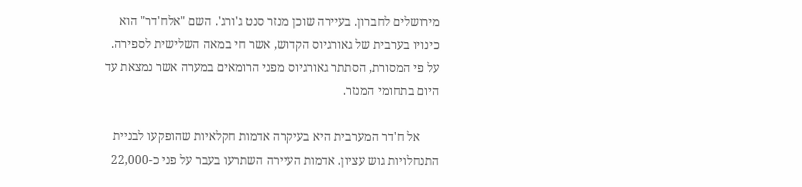מירושלים לחברון. בעיירה שוכן מנזר סנט ג'ורג'. השם "אלח'דר" הוא כינויו בערבית של גאורגיוס הקדוש, אשר חי במאה השלישית לספירה. על פי המסורת, הסתתר גאורגיוס מפני הרומאים במערה אשר נמצאת עד היום בתחומי המנזר.

      אל ח'דר המערבית היא בעיקרה אדמות חקלאיות שהופקעו לבניית התנחלויות גוש עציון. אדמות העיירה השתרעו בעבר על פני כ-22,000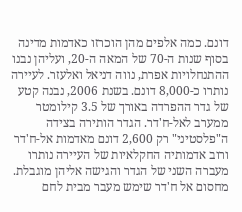דונם. כמה אלפים מהן הוכרזו כאדמות מדינה בסוף שנות ה-70 של המאה ה-20, ועליהן נבנו ההתנחלויות אפרת, נווה דניאל ואלעזר. לעיירה נותרו כ-8,000 דונם. בשנת 2006, נבנה קטע של גדר ההפרדה באורך של 3.5 קילומטר ממערב לאל-ח'דר. הגדר הותירה בצידה ה"פלסטיני" רק 2,600 דונם מאדמות אל-ח'דר ורוב אדמותיה החקלאיות של העיירה נותרו מעברה השני של הגדר והגישה אליהן מוגבלת. מחסום אל ח'דר שימש מעבר מבית לחם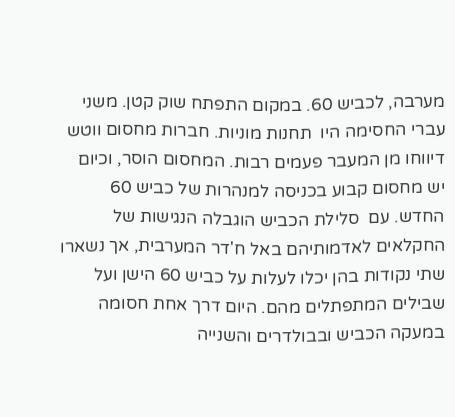מערבה, לכביש 60. במקום התפתח שוק קטן. משני עברי החסימה היו  תחנות מוניות. חברות מחסום ווטש דיווחו מן המעבר פעמים רבות. המחסום הוסר, וכיום יש מחסום קבוע בכניסה למנהרות של כביש 60 החדש. עם  סלילת הכביש הוגבלה הנגישות של החקלאים לאדמותיהם באל ח'דר המערבית, אך נשארו שתי נקודות בהן יכלו לעלות על כביש 60 הישן ועל שבילים המתפתלים מהם. היום דרך אחת חסומה במעקה הכביש ובבולדרים והשנייה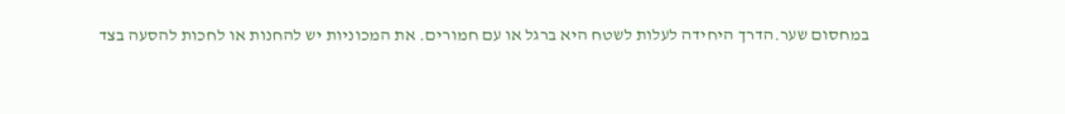במחסום שער.הדרך היחידה לעלות לשטח היא ברגל או עם חמורים. את המכוניות יש להחנות או לחכות להסעה בצד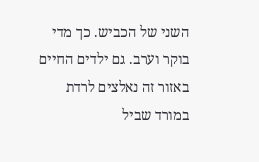השני של הכביש. כך מדי בוקר וערב. גם ילדים החיים באזור זה נאלצים לרדת במורד שביל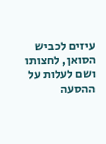עיזים לכביש הסואן, לחצותו ושם לעלות על ההסעה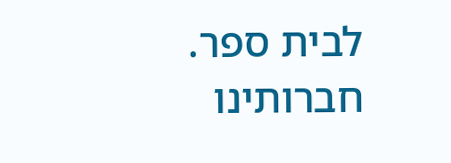לבית ספר. חברותינו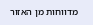מדווחות מן האזור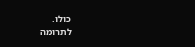כולו.
לתרומה